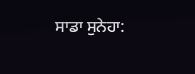ਸਾਡਾ ਸੁਨੇਹਾ: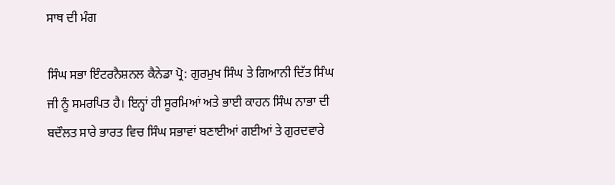ਸਾਥ ਦੀ ਮੰਗ

ਸਿੰਘ ਸਭਾ ਇੰਟਰਨੈਸ਼ਨਲ ਕੈਨੇਡਾ ਪ੍ਰੋ: ਗੁਰਮੁਖ ਸਿੰਘ ਤੇ ਗਿਆਨੀ ਦਿੱਤ ਸਿੰਘ ਜੀ ਨੂੰ ਸਮਰਪਿਤ ਹੈ। ਇਨ੍ਹਾਂ ਹੀ ਸੂਰਮਿਆਂ ਅਤੇ ਭਾਈ ਕਾਹਨ ਸਿੰਘ ਨਾਭਾ ਦੀ ਬਦੌਲਤ ਸਾਰੇ ਭਾਰਤ ਵਿਚ ਸਿੰਘ ਸਭਾਵਾਂ ਬਣਾਈਆਂ ਗਈਆਂ ਤੇ ਗੁਰਦਵਾਰੇ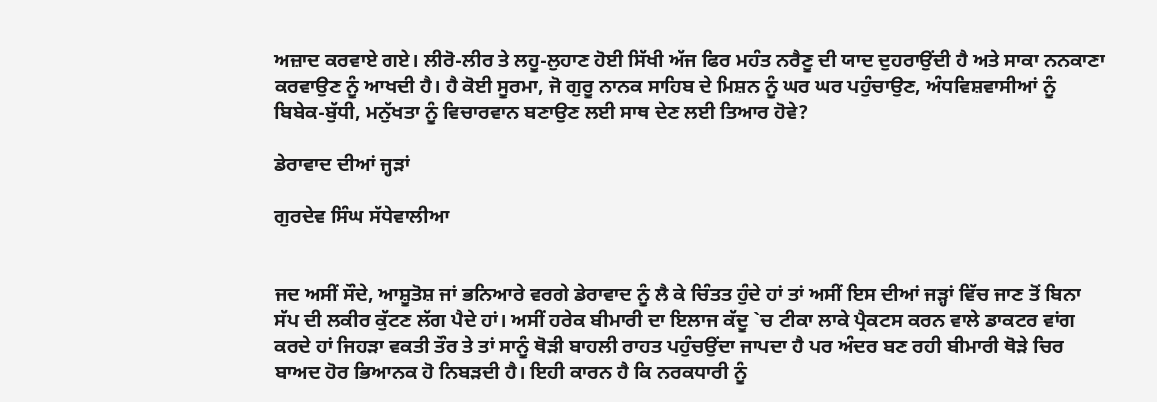ਅਜ਼ਾਦ ਕਰਵਾਏ ਗਏ। ਲੀਰੋ-ਲੀਰ ਤੇ ਲਹੂ-ਲੁਹਾਣ ਹੋਈ ਸਿੱਖੀ ਅੱਜ ਫਿਰ ਮਹੰਤ ਨਰੈਣੂ ਦੀ ਯਾਦ ਦੁਹਰਾਉਂਦੀ ਹੈ ਅਤੇ ਸਾਕਾ ਨਨਕਾਣਾ ਕਰਵਾਉਣ ਨੂੰ ਆਖਦੀ ਹੈ। ਹੈ ਕੋਈ ਸੂਰਮਾ, ਜੋ ਗੁਰੂ ਨਾਨਕ ਸਾਹਿਬ ਦੇ ਮਿਸ਼ਨ ਨੂੰ ਘਰ ਘਰ ਪਹੁੰਚਾਉਣ, ਅੰਧਵਿਸ਼ਵਾਸੀਆਂ ਨੂੰ ਬਿਬੇਕ-ਬੁੱਧੀ, ਮਨੁੱਖਤਾ ਨੂੰ ਵਿਚਾਰਵਾਨ ਬਣਾਉਣ ਲਈ ਸਾਥ ਦੇਣ ਲਈ ਤਿਆਰ ਹੋਵੇ?

ਡੇਰਾਵਾਦ ਦੀਆਂ ਜ੍ਹੜਾਂ

ਗੁਰਦੇਵ ਸਿੰਘ ਸੱਧੇਵਾਲੀਆ


ਜਦ ਅਸੀਂ ਸੌਦੇ, ਆਸ਼ੂਤੋਸ਼ ਜਾਂ ਭਨਿਆਰੇ ਵਰਗੇ ਡੇਰਾਵਾਦ ਨੂੰ ਲੈ ਕੇ ਚਿੰਤਤ ਹੁੰਦੇ ਹਾਂ ਤਾਂ ਅਸੀਂ ਇਸ ਦੀਆਂ ਜੜ੍ਹਾਂ ਵਿੱਚ ਜਾਣ ਤੋਂ ਬਿਨਾ ਸੱਪ ਦੀ ਲਕੀਰ ਕੁੱਟਣ ਲੱਗ ਪੈਦੇ ਹਾਂ। ਅਸੀਂ ਹਰੇਕ ਬੀਮਾਰੀ ਦਾ ਇਲਾਜ ਕੱਦੂ `ਚ ਟੀਕਾ ਲਾਕੇ ਪ੍ਰੈਕਟਸ ਕਰਨ ਵਾਲੇ ਡਾਕਟਰ ਵਾਂਗ ਕਰਦੇ ਹਾਂ ਜਿਹੜਾ ਵਕਤੀ ਤੌਰ ਤੇ ਤਾਂ ਸਾਨੂੰ ਥੋੜੀ ਬਾਹਲੀ ਰਾਹਤ ਪਹੁੰਚਉਂਦਾ ਜਾਪਦਾ ਹੈ ਪਰ ਅੰਦਰ ਬਣ ਰਹੀ ਬੀਮਾਰੀ ਥੋੜੇ ਚਿਰ ਬਾਅਦ ਹੋਰ ਭਿਆਨਕ ਹੋ ਨਿਬੜਦੀ ਹੈ। ਇਹੀ ਕਾਰਨ ਹੈ ਕਿ ਨਰਕਧਾਰੀ ਨੂੰ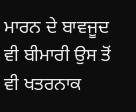ਮਾਰਨ ਦੇ ਬਾਵਜੂਦ ਵੀ ਬੀਮਾਰੀ ਉਸ ਤੋਂ ਵੀ ਖਤਰਨਾਕ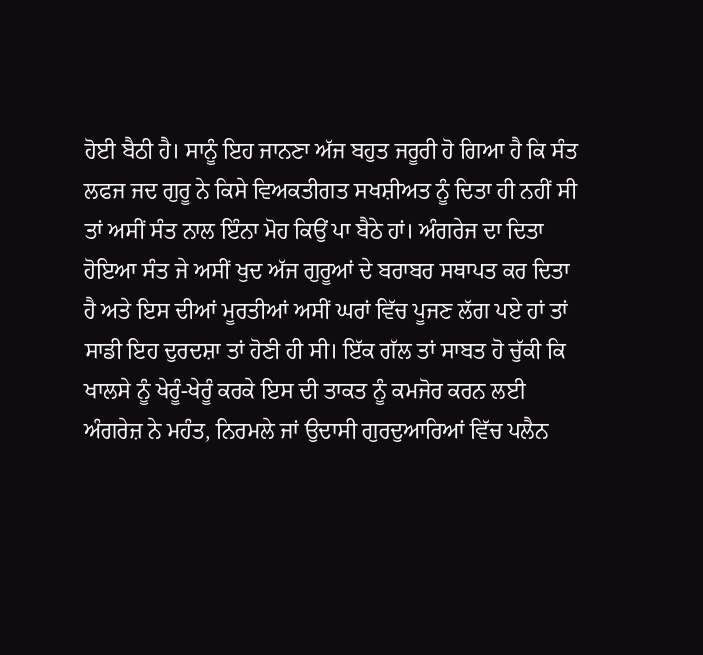ਹੋਈ ਬੈਠੀ ਹੈ। ਸਾਨੂੰ ਇਹ ਜਾਨਣਾ ਅੱਜ ਬਹੁਤ ਜਰੂਰੀ ਹੋ ਗਿਆ ਹੈ ਕਿ ਸੰਤ ਲਫਜ ਜਦ ਗੁਰੂ ਨੇ ਕਿਸੇ ਵਿਅਕਤੀਗਤ ਸਖਸ਼ੀਅਤ ਨੂੰ ਦਿਤਾ ਹੀ ਨਹੀਂ ਸੀ ਤਾਂ ਅਸੀਂ ਸੰਤ ਨਾਲ ਇੰਨਾ ਮੋਹ ਕਿਉਂ ਪਾ ਬੈਠੇ ਹਾਂ। ਅੰਗਰੇਜ ਦਾ ਦਿਤਾ ਹੋਇਆ ਸੰਤ ਜੇ ਅਸੀਂ ਖੁਦ ਅੱਜ ਗੁਰੂਆਂ ਦੇ ਬਰਾਬਰ ਸਥਾਪਤ ਕਰ ਦਿਤਾ ਹੈ ਅਤੇ ਇਸ ਦੀਆਂ ਮੂਰਤੀਆਂ ਅਸੀਂ ਘਰਾਂ ਵਿੱਚ ਪੂਜਣ ਲੱਗ ਪਏ ਹਾਂ ਤਾਂ ਸਾਡੀ ਇਹ ਦੁਰਦਸ਼ਾ ਤਾਂ ਹੋਣੀ ਹੀ ਸੀ। ਇੱਕ ਗੱਲ ਤਾਂ ਸਾਬਤ ਹੋ ਚੁੱਕੀ ਕਿ ਖਾਲਸੇ ਨੂੰ ਖੇਰੂੰ-ਖੇਰੂੰ ਕਰਕੇ ਇਸ ਦੀ ਤਾਕਤ ਨੂੰ ਕਮਜੋਰ ਕਰਨ ਲਈ ਅੰਗਰੇਜ਼ ਨੇ ਮਹੰਤ, ਨਿਰਮਲੇ ਜਾਂ ਉਦਾਸੀ ਗੁਰਦੁਆਰਿਆਂ ਵਿੱਚ ਪਲੈਨ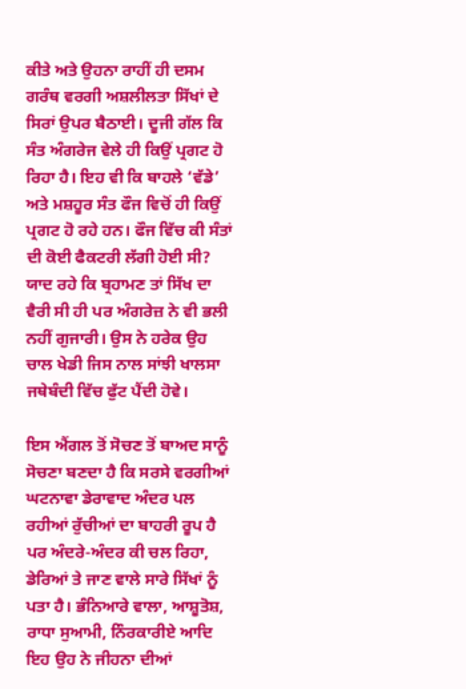ਕੀਤੇ ਅਤੇ ਉਹਨਾ ਰਾਹੀਂ ਹੀ ਦਸਮ ਗਰੰਥ ਵਰਗੀ ਅਸ਼ਲੀਲਤਾ ਸਿੱਖਾਂ ਦੇ ਸਿਰਾਂ ਉਪਰ ਬੈਠਾਈ। ਦੂਜੀ ਗੱਲ ਕਿ ਸੰਤ ਅੰਗਰੇਜ ਵੇਲੇ ਹੀ ਕਿਉਂ ਪ੍ਰਗਟ ਹੋ ਰਿਹਾ ਹੈ। ਇਹ ਵੀ ਕਿ ਬਾਹਲੇ ‘ਵੱਡੇ’ ਅਤੇ ਮਸ਼ਹੂਰ ਸੰਤ ਫੌਜ ਵਿਚੋਂ ਹੀ ਕਿਉਂ ਪ੍ਰਗਟ ਹੋ ਰਹੇ ਹਨ। ਫੌਜ ਵਿੱਚ ਕੀ ਸੰਤਾਂ ਦੀ ਕੋਈ ਫੈਕਟਰੀ ਲੱਗੀ ਹੋਈ ਸੀ? ਯਾਦ ਰਹੇ ਕਿ ਬ੍ਰਹਾਮਣ ਤਾਂ ਸਿੱਖ ਦਾ ਵੈਰੀ ਸੀ ਹੀ ਪਰ ਅੰਗਰੇਜ਼ ਨੇ ਵੀ ਭਲੀ ਨਹੀਂ ਗੁਜਾਰੀ। ਉਸ ਨੇ ਹਰੇਕ ਉਹ ਚਾਲ ਖੇਡੀ ਜਿਸ ਨਾਲ ਸਾਂਝੀ ਖਾਲਸਾ ਜਥੇਬੰਦੀ ਵਿੱਚ ਫੁੱਟ ਪੈਂਦੀ ਹੋਵੇ।

ਇਸ ਐਂਗਲ ਤੋਂ ਸੋਚਣ ਤੋਂ ਬਾਅਦ ਸਾਨੂੰ ਸੋਚਣਾ ਬਣਦਾ ਹੈ ਕਿ ਸਰਸੇ ਵਰਗੀਆਂ ਘਟਨਾਵਾ ਡੇਰਾਵਾਦ ਅੰਦਰ ਪਲ ਰਹੀਆਂ ਰੁੱਚੀਆਂ ਦਾ ਬਾਹਰੀ ਰੂਪ ਹੈ ਪਰ ਅੰਦਰੇ-ਅੰਦਰ ਕੀ ਚਲ ਰਿਹਾ, ਡੇਰਿਆਂ ਤੇ ਜਾਣ ਵਾਲੇ ਸਾਰੇ ਸਿੱਖਾਂ ਨੂੰ ਪਤਾ ਹੈ। ਭੰਨਿਆਰੇ ਵਾਲਾ, ਆਸ਼ੂਤੋਸ਼, ਰਾਧਾ ਸੁਆਮੀ, ਨਿੰਰਕਾਰੀਏ ਆਦਿ ਇਹ ਉਹ ਨੇ ਜੀਹਨਾ ਦੀਆਂ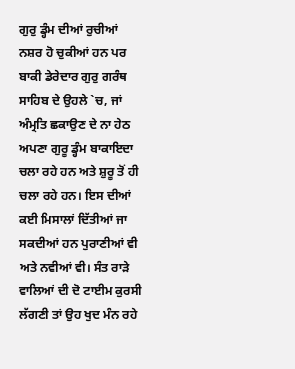ਗੁਰੁ ਡ੍ਹੰਮ ਦੀਆਂ ਰੁਚੀਆਂ ਨਸ਼ਰ ਹੋ ਚੁਕੀਆਂ ਹਨ ਪਰ ਬਾਕੀ ਡੇਰੇਦਾਰ ਗੁਰੁ ਗਰੰਥ ਸਾਹਿਬ ਦੇ ਉਹਲੇ `ਚ, ਜਾਂ ਅੰਮ੍ਰਤਿ ਛਕਾਉਣ ਦੇ ਨਾ ਹੇਠ ਅਪਣਾ ਗੁਰੂ ਡ੍ਹੰਮ ਬਾਕਾਇਦਾ ਚਲਾ ਰਹੇ ਹਨ ਅਤੇ ਸ਼ੁਰੂ ਤੋਂ ਹੀ ਚਲਾ ਰਹੇ ਹਨ। ਇਸ ਦੀਆਂ ਕਈ ਮਿਸਾਲਾਂ ਦਿੱਤੀਆਂ ਜਾ ਸਕਦੀਆਂ ਹਨ ਪੁਰਾਣੀਆਂ ਵੀ ਅਤੇ ਨਵੀਆਂ ਵੀ। ਸੰਤ ਰਾੜੇ ਵਾਲਿਆਂ ਦੀ ਦੋ ਟਾਈਮ ਕੁਰਸੀ ਲੱਗਣੀ ਤਾਂ ਉਹ ਖੁਦ ਮੰਨ ਰਹੇ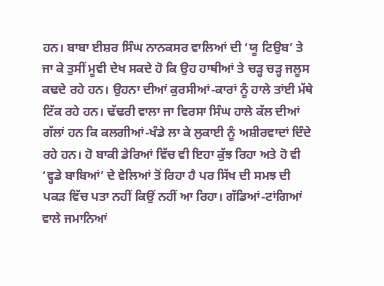ਹਨ। ਬਾਬਾ ਈਸ਼ਰ ਸਿੰਘ ਨਾਨਕਸਰ ਵਾਲਿਆਂ ਦੀ ‘ਯੂ ਟਿਉਬ’ ਤੇ ਜਾ ਕੇ ਤੁਸੀਂ ਮੂਵੀ ਦੇਖ ਸਕਦੇ ਹੋ ਕਿ ਉਹ ਹਾਥੀਆਂ ਤੇ ਚੜ੍ਹ ਚੜ੍ਹ ਜਲੂਸ ਕਢਦੇ ਰਹੇ ਹਨ। ਉਹਨਾ ਦੀਆਂ ਕੁਰਸੀਆਂ-ਕਾਰਾਂ ਨੂੰ ਹਾਲੇ ਤਾਂਈ ਮੱਥੇ ਟਿੱਕ ਰਹੇ ਹਨ। ਢੱਢਰੀ ਵਾਲਾ ਜਾ ਵਿਰਸਾ ਸਿੰਘ ਹਾਲੇ ਕੱਲ ਦੀਆਂ ਗੱਲਾਂ ਹਨ ਕਿ ਕਲਗੀਆਂ-ਖੰਡੇ ਲਾ ਕੇ ਲੁਕਾਈ ਨੂੰ ਅਸ਼ੀਰਵਾਦਾਂ ਦਿੰਦੇ ਰਹੇ ਹਨ। ਹੋ ਬਾਕੀ ਡੇਰਿਆਂ ਵਿੱਚ ਵੀ ਇਹਾ ਕੁੱਝ ਰਿਹਾ ਅਤੇ ਹੋ ਵੀ ‘ਵ੍ਹਡੇ ਬਾਬਿਆਂ’ ਦੇ ਵੇਲਿਆਂ ਤੋਂ ਰਿਹਾ ਹੈ ਪਰ ਸਿੱਖ ਦੀ ਸਮਝ ਦੀ ਪਕੜ ਵਿੱਚ ਪਤਾ ਨਹੀਂ ਕਿਉਂ ਨਹੀਂ ਆ ਰਿਹਾ। ਗੱਡਿਆਂ-ਟਾਂਗਿਆਂ ਵਾਲੇ ਜਮਾਨਿਆਂ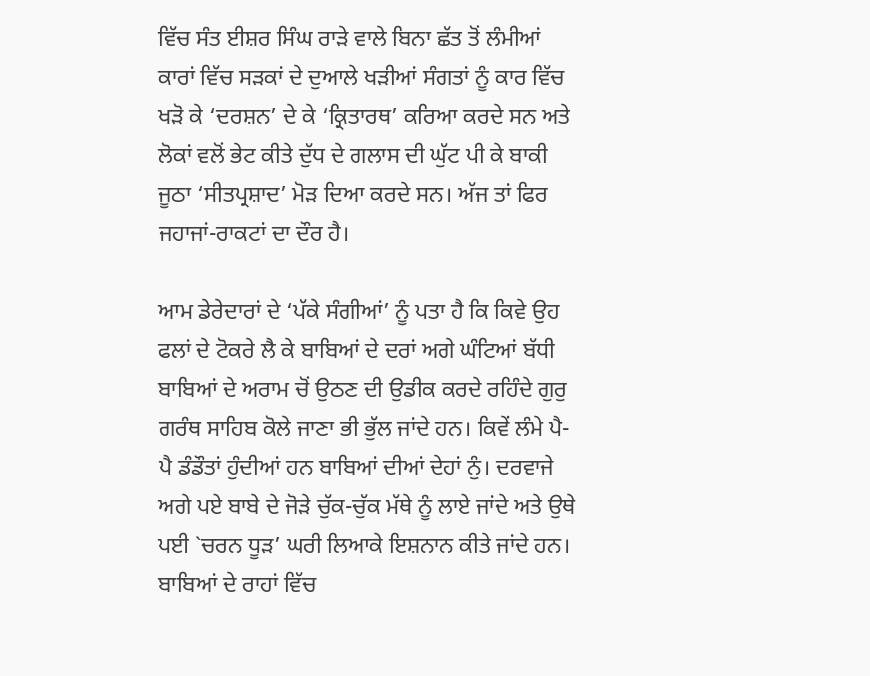ਵਿੱਚ ਸੰਤ ਈਸ਼ਰ ਸਿੰਘ ਰਾੜੇ ਵਾਲੇ ਬਿਨਾ ਛੱਤ ਤੋਂ ਲੰਮੀਆਂ ਕਾਰਾਂ ਵਿੱਚ ਸੜਕਾਂ ਦੇ ਦੁਆਲੇ ਖੜੀਆਂ ਸੰਗਤਾਂ ਨੂੰ ਕਾਰ ਵਿੱਚ ਖੜੋ ਕੇ ‘ਦਰਸ਼ਨ’ ਦੇ ਕੇ ‘ਕ੍ਰਿਤਾਰਥ’ ਕਰਿਆ ਕਰਦੇ ਸਨ ਅਤੇ ਲੋਕਾਂ ਵਲੋਂ ਭੇਟ ਕੀਤੇ ਦੁੱਧ ਦੇ ਗਲਾਸ ਦੀ ਘੁੱਟ ਪੀ ਕੇ ਬਾਕੀ ਜੂਠਾ ‘ਸੀਤਪ੍ਰਸ਼ਾਦ’ ਮੋੜ ਦਿਆ ਕਰਦੇ ਸਨ। ਅੱਜ ਤਾਂ ਫਿਰ ਜਹਾਜਾਂ-ਰਾਕਟਾਂ ਦਾ ਦੌਰ ਹੈ।

ਆਮ ਡੇਰੇਦਾਰਾਂ ਦੇ ‘ਪੱਕੇ ਸੰਗੀਆਂ’ ਨੂੰ ਪਤਾ ਹੈ ਕਿ ਕਿਵੇ ਉਹ ਫਲਾਂ ਦੇ ਟੋਕਰੇ ਲੈ ਕੇ ਬਾਬਿਆਂ ਦੇ ਦਰਾਂ ਅਗੇ ਘੰਟਿਆਂ ਬੱਧੀ ਬਾਬਿਆਂ ਦੇ ਅਰਾਮ ਚੋਂ ਉਠਣ ਦੀ ਉਡੀਕ ਕਰਦੇ ਰਹਿੰਦੇ ਗੁਰੁ ਗਰੰਥ ਸਾਹਿਬ ਕੋਲੇ ਜਾਣਾ ਭੀ ਭੁੱਲ ਜਾਂਦੇ ਹਨ। ਕਿਵੇਂ ਲੰਮੇ ਪੈ-ਪੈ ਡੰਡੌਤਾਂ ਹੁੰਦੀਆਂ ਹਨ ਬਾਬਿਆਂ ਦੀਆਂ ਦੇਹਾਂ ਨੁੰ। ਦਰਵਾਜੇ ਅਗੇ ਪਏ ਬਾਬੇ ਦੇ ਜੋੜੇ ਚੁੱਕ-ਚੁੱਕ ਮੱਥੇ ਨੂੰ ਲਾਏ ਜਾਂਦੇ ਅਤੇ ਉਥੇ ਪਈ `ਚਰਨ ਧੂੜ’ ਘਰੀ ਲਿਆਕੇ ਇਸ਼ਨਾਨ ਕੀਤੇ ਜਾਂਦੇ ਹਨ। ਬਾਬਿਆਂ ਦੇ ਰਾਹਾਂ ਵਿੱਚ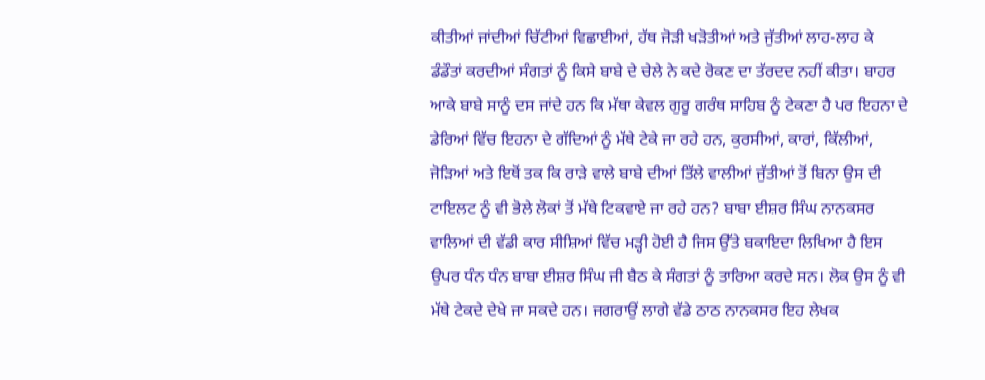ਕੀਤੀਆਂ ਜਾਂਦੀਆਂ ਚਿੱਟੀਆਂ ਵਿਛਾਈਆਂ, ਹੱਥ ਜੋੜੀ ਖੜੋਤੀਆਂ ਅਤੇ ਜੁੱਤੀਆਂ ਲਾਹ-ਲਾਹ ਕੇ ਡੰਡੌਤਾਂ ਕਰਦੀਆਂ ਸੰਗਤਾਂ ਨੂੰ ਕਿਸੇ ਬਾਬੇ ਦੇ ਚੇਲੇ ਨੇ ਕਦੇ ਰੋਕਣ ਦਾ ਤੱਰਦਦ ਨਹੀਂ ਕੀਤਾ। ਬਾਹਰ ਆਕੇ ਬਾਬੇ ਸਾਨੂੰ ਦਸ ਜਾਂਦੇ ਹਨ ਕਿ ਮੱਥਾ ਕੇਵਲ ਗੁਰੂ ਗਰੰਥ ਸਾਹਿਬ ਨੂੰ ਟੇਕਣਾ ਹੈ ਪਰ ਇਹਨਾ ਦੇ ਡੇਰਿਆਂ ਵਿੱਚ ਇਹਨਾ ਦੇ ਗੱਦਿਆਂ ਨੂੰ ਮੱਥੇ ਟੇਕੇ ਜਾ ਰਹੇ ਹਨ, ਕੁਰਸੀਆਂ, ਕਾਰਾਂ, ਕਿੱਲੀਆਂ, ਜੋੜਿਆਂ ਅਤੇ ਇਥੋਂ ਤਕ ਕਿ ਰਾੜੇ ਵਾਲੇ ਬਾਬੇ ਦੀਆਂ ਤਿੱਲੇ ਵਾਲੀਆਂ ਜੁੱਤੀਆਂ ਤੋਂ ਬਿਨਾ ਉਸ ਦੀ ਟਾਇਲਟ ਨੂੰ ਵੀ ਭੋਲੇ ਲੋਕਾਂ ਤੋਂ ਮੱਥੇ ਟਿਕਵਾਏ ਜਾ ਰਹੇ ਹਨ? ਬਾਬਾ ਈਸ਼ਰ ਸਿੰਘ ਨਾਨਕਸਰ ਵਾਲਿਆਂ ਦੀ ਵੱਡੀ ਕਾਰ ਸੀਸ਼ਿਆਂ ਵਿੱਚ ਮੜ੍ਹੀ ਹੋਈ ਹੈ ਜਿਸ ਉੱਤੇ ਬਕਾਇਦਾ ਲਿਖਿਆ ਹੈ ਇਸ ਉਪਰ ਧੰਨ ਧੰਨ ਬਾਬਾ ਈਸ਼ਰ ਸਿੰਘ ਜੀ ਬੈਠ ਕੇ ਸੰਗਤਾਂ ਨੂੰ ਤਾਰਿਆ ਕਰਦੇ ਸਨ। ਲੋਕ ਉਸ ਨੂੰ ਵੀ ਮੱਥੇ ਟੇਕਦੇ ਦੇਖੇ ਜਾ ਸਕਦੇ ਹਨ। ਜਗਰਾਉਂ ਲਾਗੇ ਵੱਡੇ ਠਾਠ ਨਾਨਕਸਰ ਇਹ ਲੇਖਕ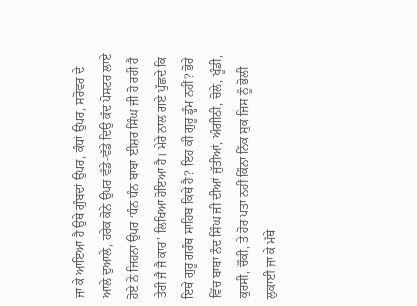ਜਾ ਕੇ ਆਇਆ ਹੈ ਉਥੇ ਗੁੰਬਦਾਂ ਉਪਰ, ਕੰਧਾਂ ਉਪਰ, ਸਰੋਵਰ ਦੇ ਆਲੇ ਦੁਆਲੇ, ਹਰੇਕ ਕੋਨੇ ਉਪਰ ਵੱਡੇ-ਵੱਡੇ ਦਿਉ ਕੱਦ ਪੋਸਟਰ ਲਾਏ ਹੋਏ ਨੇ ਜਿਹਨਾ ਉਪਰ ‘ਧੰਨ ਧੰਨ ਬਾਬਾ ਈਸ਼ਰ ਸਿੰਘ ਜੀ ਹੋ ਰਹੀ ਹੈ ਤੇਰੀ ਜੈ ਜੈ ਕਾਰ’ ਲਿਖਿਆ ਹੋਇਆ ਹੈ। ਮੇਰੇ ਨਾਲ ਗਏ ਪੁੱਛਦੇ ਕਿ ਇਥੇ ਗੁਰੂ ਗਰੰਥ ਸਾਹਿਬ ਕਿਥੇ ਹੈ? ਇਹ ਕੀ ਗੁਰੂ ਡ੍ਹੰਮ ਨਹੀਂ? ਭੋਰੇ ਵਿੱਚ ਬਾਬਾ ਨੰਦ ਸਿੰਘ ਜੀ ਦੀਆਂ ਜੁੱਤੀਆਂ, ਅੰਗੀਠੀ, ਚੋਲੇ, ਖੂੰਡੀ, ਕੁਰਸੀ, ਚੌਕੀ, ਤੇ ਹੋਰ ਪਤਾ ਨਹੀਂ ਕਿੰਨਾ ਨਿੱਕ ਸੁਕ ਜਿਸ ਨੂੰ ਭੋਲੀ ਲੁਕਾਈ ਜਾ ਕੇ ਮੱਥੇ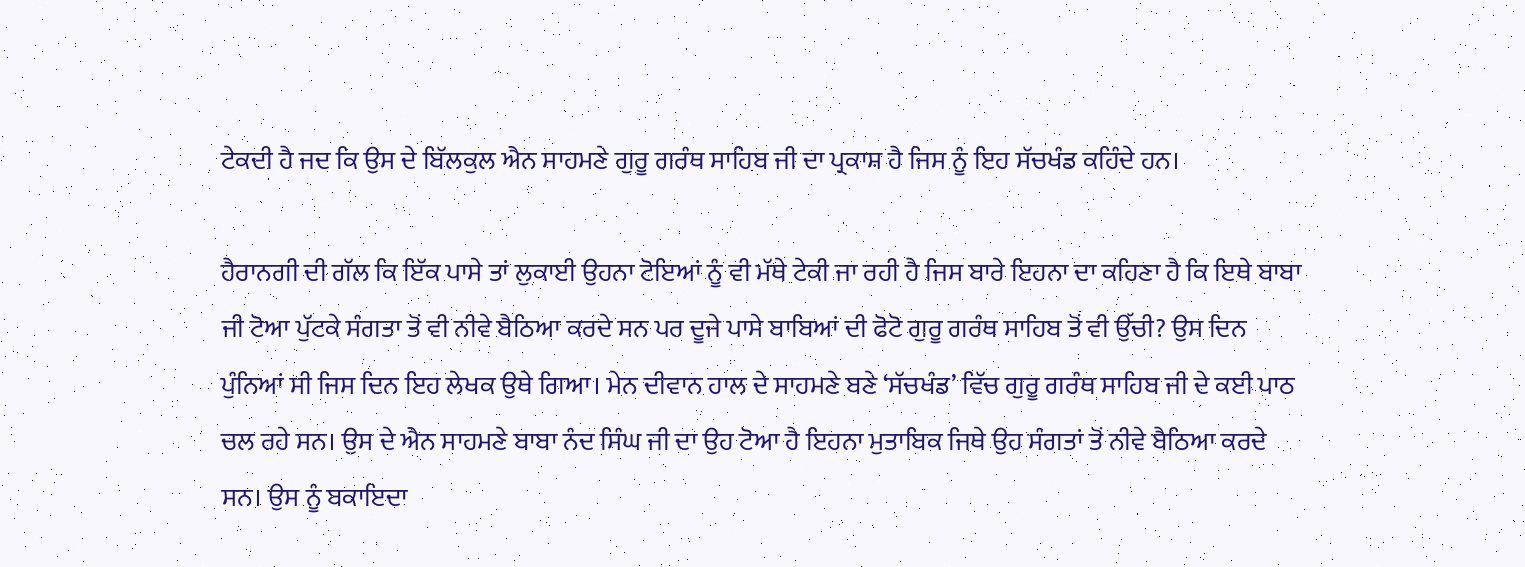ਟੇਕਦੀ ਹੈ ਜਦ ਕਿ ਉਸ ਦੇ ਬਿੱਲਕੁਲ ਐਨ ਸਾਹਮਣੇ ਗੁਰੂ ਗਰੰਥ ਸਾਹਿਬ ਜੀ ਦਾ ਪ੍ਰਕਾਸ਼ ਹੈ ਜਿਸ ਨੂੰ ਇਹ ਸੱਚਖੰਡ ਕਹਿੰਦੇ ਹਨ।

ਹੈਰਾਨਗੀ ਦੀ ਗੱਲ ਕਿ ਇੱਕ ਪਾਸੇ ਤਾਂ ਲੁਕਾਈ ਉਹਨਾ ਟੋਇਆਂ ਨੂੰ ਵੀ ਮੱਥੇ ਟੇਕੀ ਜਾ ਰਹੀ ਹੈ ਜਿਸ ਬਾਰੇ ਇਹਨਾ ਦਾ ਕਹਿਣਾ ਹੈ ਕਿ ਇਥੇ ਬਾਬਾ ਜੀ ਟੋਆ ਪੁੱਟਕੇ ਸੰਗਤਾ ਤੋਂ ਵੀ ਨੀਵੇ ਬੈਠਿਆ ਕਰਦੇ ਸਨ ਪਰ ਦੂਜੇ ਪਾਸੇ ਬਾਬਿਆਂ ਦੀ ਫੋਟੋ ਗੁਰੂ ਗਰੰਥ ਸਾਹਿਬ ਤੋਂ ਵੀ ਉੱਚੀ? ਉਸ ਦਿਨ ਪੁੰਨਿਆਂ ਸੀ ਜਿਸ ਦਿਨ ਇਹ ਲੇਖਕ ਉਥੇ ਗਿਆ। ਮੇਨ ਦੀਵਾਨ ਹਾਲ ਦੇ ਸਾਹਮਣੇ ਬਣੇ ‘ਸੱਚਖੰਡ’ ਵਿੱਚ ਗੁਰੂ ਗਰੰਥ ਸਾਹਿਬ ਜੀ ਦੇ ਕਈ ਪਾਠ ਚਲ ਰਹੇ ਸਨ। ਉਸ ਦੇ ਐਨ ਸਾਹਮਣੇ ਬਾਬਾ ਨੰਦ ਸਿੰਘ ਜੀ ਦਾ ਉਹ ਟੋਆ ਹੈ ਇਹਨਾ ਮੁਤਾਬਿਕ ਜਿਥੇ ਉਹ ਸੰਗਤਾਂ ਤੋਂ ਨੀਵੇ ਬੈਠਿਆ ਕਰਦੇ ਸਨ। ਉਸ ਨੂੰ ਬਕਾਇਦਾ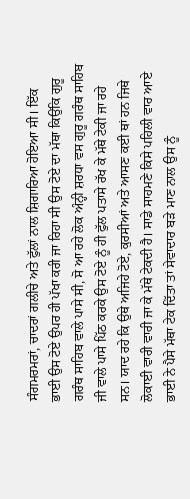ਸੰਗਮਰਮਰਾਂ, ਚਾਦਰਾਂ ਗਲੀਚੇ ਅਤੇ ਫੁੱਲਾਂ ਨਾਲ ਸ਼ਿਗਾਰਿਆ ਹੋਇਆ ਸੀ। ਇੱਕ ਭਾਈ ਉਸ ਟੋਏ ਉਪਰ ਹੀ ਪੱਖਾ ਕਰੀ ਜਾ ਰਿਹਾ ਸੀ ਉਸ ਟੋਏ ਦਾ ਮੱਥਾ ਕਿਉਂਕਿ ਗੁਰੂ ਗਰੰਥ ਸਾਹਿਬ ਵਾਲੇ ਪਾਸੇ ਸੀ, ਸੋ ਆ ਰਹੇ ਲੋਕ ਅੰਨ੍ਹੀ ਸ਼ਰਧਾ ਵਸ ਗੁਰੂ ਗਰੰਥ ਸਾਹਿਬ ਜੀ ਵਾਲੇ ਪਾਸੇ ਪਿੱਠ ਕਰਕੇ ਉਸ ਟੋਏ ਨੂੰ ਹੀ ਫੁੱਲ ਪਤਾਸੇ ਰੱਖ ਕੇ ਮੱਥੇ ਟੇਕੀ ਜਾ ਰਹੇ ਸਨ। ਯਾਦ ਰਹੇ ਕਿ ਉਥੇ ਅਜਿਹੇ ਟੋਏ, ਕੁਰਸੀਆਂ ਅਤੇ ਆਸਣ ਕਈ ਥਾਂ ਹਨ ਜਿਥੇ ਲੋਕਾਈ ਵਾਰੀ ਵਾਰੀ ਜਾ ਕੇ ਮੱਥੇ ਟੇਕਦੀ ਹੈ। ਸਾਡੇ ਸਾਹਮਣੇ ਕਿਸੇ ਪਹਿਲੀ ਵਾਰ ਆਏ ਭਾਈ ਨੇ ਪੈਸੇ ਮੱਥਾ ਟੇਕ ਦਿੱਤਾ ਤਾਂ ਸੇਵਾਦਾਰ ਬੜੇ ਮਾਣ ਨਾਲ ਉਸ ਨੂੰ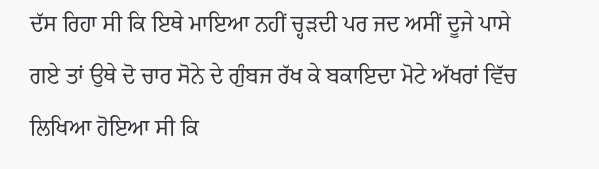ਦੱਸ ਰਿਹਾ ਸੀ ਕਿ ਇਥੇ ਮਾਇਆ ਨਹੀਂ ਚ੍ਹੜਦੀ ਪਰ ਜਦ ਅਸੀਂ ਦੂਜੇ ਪਾਸੇ ਗਏ ਤਾਂ ਉਥੇ ਦੋ ਚਾਰ ਸੋਨੇ ਦੇ ਗੁੰਬਜ ਰੱਖ ਕੇ ਬਕਾਇਦਾ ਮੋਟੇ ਅੱਖਰਾਂ ਵਿੱਚ ਲਿਖਿਆ ਹੋਇਆ ਸੀ ਕਿ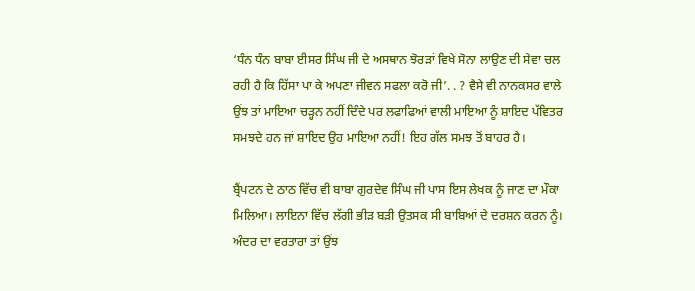‘ਧੰਨ ਧੰਨ ਬਾਬਾ ਈਸਰ ਸਿੰਘ ਜੀ ਦੇ ਅਸਥਾਨ ਝੋਰੜਾਂ ਵਿਖੇ ਸੋਨਾ ਲਾਉਣ ਦੀ ਸੇਵਾ ਚਲ ਰਹੀ ਹੈ ਕਿ ਹਿੱਸਾ ਪਾ ਕੇ ਅਪਣਾ ਜੀਵਨ ਸਫਲਾ ਕਰੋ ਜੀ’. . ? ਵੈਸੇ ਵੀ ਨਾਨਕਸਰ ਵਾਲੇ ਉਂਝ ਤਾਂ ਮਾਇਆ ਚੜ੍ਹਨ ਨਹੀਂ ਦਿੰਦੇ ਪਰ ਲਫਾਫਿਆਂ ਵਾਲੀ ਮਾਇਆ ਨੂੰ ਸ਼ਾਇਦ ਪੱਵਿਤਰ ਸਮਝਦੇ ਹਨ ਜਾਂ ਸ਼ਾਇਦ ਉਹ ਮਾਇਆ ਨਹੀਂ! ਇਹ ਗੱਲ ਸਮਝ ਤੋਂ ਬਾਹਰ ਹੈ।

ਬ੍ਰੈਂਪਟਨ ਦੇ ਠਾਠ ਵਿੱਚ ਵੀ ਬਾਬਾ ਗੁਰਦੇਵ ਸਿੰਘ ਜੀ ਪਾਸ ਇਸ ਲੇਖਕ ਨੂੰ ਜਾਣ ਦਾ ਮੌਕਾ ਮਿਲਿਆ। ਲਾਇਨਾ ਵਿੱਚ ਲੱਗੀ ਭੀੜ ਬੜੀ ਉਤਸਕ ਸੀ ਬਾਬਿਆਂ ਦੇ ਦਰਸ਼ਨ ਕਰਨ ਨੂੰ। ਅੰਦਰ ਦਾ ਵਰਤਾਰਾ ਤਾਂ ਉਂਝ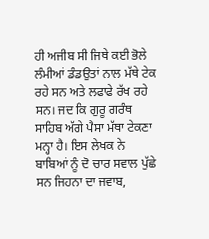ਹੀ ਅਜੀਬ ਸੀ ਜਿਥੇ ਕਈ ਭੋਲੇ ਲੰਮੀਆਂ ਡੰਡਉਤਾਂ ਨਾਲ ਮੱਥੇ ਟੇਕ ਰਹੇ ਸਨ ਅਤੇ ਲਫਾਫੇ ਰੱਖ ਰਹੇ ਸਨ। ਜਦ ਕਿ ਗੁਰੂ ਗਰੰਥ ਸਾਹਿਬ ਅੱਗੇ ਪੈਸਾ ਮੱਥਾ ਟੇਕਣਾ ਮਨ੍ਹਾ ਹੈ। ਇਸ ਲੇਖਕ ਨੇ ਬਾਬਿਆਂ ਨੂੰ ਦੋ ਚਾਰ ਸਵਾਲ ਪੁੱਛੇ ਸਨ ਜਿਹਨਾ ਦਾ ਜਵਾਬ,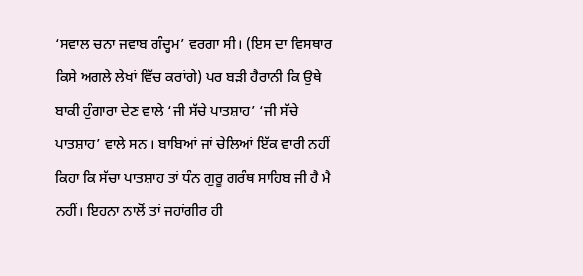‘ਸਵਾਲ ਚਨਾ ਜਵਾਬ ਗੰਦ੍ਹਮ’ ਵਰਗਾ ਸੀ। (ਇਸ ਦਾ ਵਿਸਥਾਰ ਕਿਸੇ ਅਗਲੇ ਲੇਖਾਂ ਵਿੱਚ ਕਰਾਂਗੇ) ਪਰ ਬੜੀ ਹੈਰਾਨੀ ਕਿ ਉਥੇ ਬਾਕੀ ਹੁੰਗਾਰਾ ਦੇਣ ਵਾਲੇ ‘ਜੀ ਸੱਚੇ ਪਾਤਸ਼ਾਹ’ ‘ਜੀ ਸੱਚੇ ਪਾਤਸ਼ਾਹ’ ਵਾਲੇ ਸਨ। ਬਾਬਿਆਂ ਜਾਂ ਚੇਲਿਆਂ ਇੱਕ ਵਾਰੀ ਨਹੀਂ ਕਿਹਾ ਕਿ ਸੱਚਾ ਪਾਤਸ਼ਾਹ ਤਾਂ ਧੰਨ ਗੁਰੂ ਗਰੰਥ ਸਾਹਿਬ ਜੀ ਹੈ ਮੈ ਨਹੀਂ। ਇਹਨਾ ਨਾਲੋਂ ਤਾਂ ਜਹਾਂਗੀਰ ਹੀ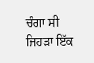ਚੰਗਾ ਸੀ ਜਿਹੜਾ ਇੱਕ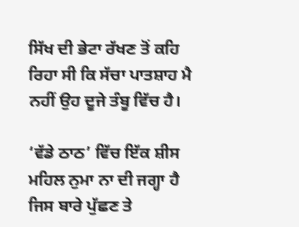ਸਿੱਖ ਦੀ ਭੇਟਾ ਰੱਖਣ ਤੋਂ ਕਹਿ ਰਿਹਾ ਸੀ ਕਿ ਸੱਚਾ ਪਾਤਸ਼ਾਹ ਮੈ ਨਹੀਂ ਉਹ ਦੂਜੇ ਤੰਬੂ ਵਿੱਚ ਹੈ।

‘ਵੱਡੇ ਠਾਠ’ ਵਿੱਚ ਇੱਕ ਸ਼ੀਸ ਮਹਿਲ ਨੁਮਾ ਨਾ ਦੀ ਜਗ੍ਹਾ ਹੈ ਜਿਸ ਬਾਰੇ ਪੁੱਛਣ ਤੇ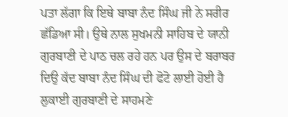ਪਤਾ ਲੱਗਾ ਕਿ ਇਥੇ ਬਾਬਾ ਨੰਦ ਸਿੰਘ ਜੀ ਨੇ ਸਰੀਰ ਛੱਡਿਆ ਸੀ। ਉਥੇ ਨਾਲ ਸੁਖਮਨੀ ਸਾਹਿਬ ਦੇ ਯਾਨੀ ਗੁਰਬਾਣੀ ਦੇ ਪਾਠ ਚਲ ਰਹੇ ਹਨ ਪਰ ਉਸ ਦੇ ਬਰਾਬਰ ਦਿਉ ਕੱਦ ਬਾਬਾ ਨੰਦ ਸਿੰਘ ਦੀ ਫੋਟੋ ਲਾਈ ਹੋਈ ਹੈ ਲੁਕਾਈ ਗੁਰਬਾਣੀ ਦੇ ਸਾਹਮਣੇ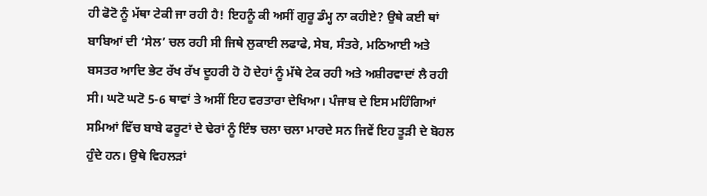ਹੀ ਫੋਟੋ ਨੂੰ ਮੱਥਾ ਟੇਕੀ ਜਾ ਰਹੀ ਹੈ! ਇਹਨੂੰ ਕੀ ਅਸੀਂ ਗੁਰੂ ਡੰਮ੍ਹ ਨਾ ਕਹੀਏ? ਉਥੇ ਕਈ ਥਾਂ ਬਾਬਿਆਂ ਦੀ ‘ਸੇਲ’ ਚਲ ਰਹੀ ਸੀ ਜਿਥੇ ਲੁਕਾਈ ਲਫਾਫੇ, ਸੇਬ, ਸੰਤਰੇ, ਮਠਿਆਈ ਅਤੇ ਬਸਤਰ ਆਦਿ ਭੇਟ ਰੱਖ ਰੱਖ ਦੂਹਰੀ ਹੋ ਹੋ ਦੇਹਾਂ ਨੂੰ ਮੱਥੇ ਟੇਕ ਰਹੀ ਅਤੇ ਅਸ਼ੀਰਵਾਦਾਂ ਲੈ ਰਹੀ ਸੀ। ਘਟੋ ਘਟੋ 5-6 ਥਾਵਾਂ ਤੇ ਅਸੀਂ ਇਹ ਵਰਤਾਰਾ ਦੇਖਿਆ। ਪੰਜਾਬ ਦੇ ਇਸ ਮਹਿੰਗਿਆਂ ਸਮਿਆਂ ਵਿੱਚ ਬਾਬੇ ਫਰੂਟਾਂ ਦੇ ਢੇਰਾਂ ਨੂੰ ਇੰਝ ਚਲਾ ਚਲਾ ਮਾਰਦੇ ਸਨ ਜਿਵੇਂ ਇਹ ਤੂੜੀ ਦੇ ਬੋਹਲ ਹੁੰਦੇ ਹਨ। ਉਥੇ ਵਿਹਲੜਾਂ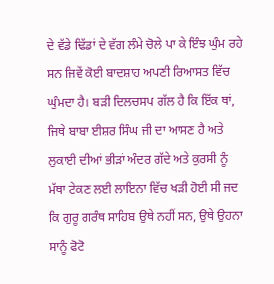ਦੇ ਵੱਡੇ ਢਿੱਡਾਂ ਦੇ ਵੱਗ ਲੰਮੇ ਚੋਲੇ ਪਾ ਕੇ ਇੰਝ ਘੁੰਮ ਰਹੇ ਸਨ ਜਿਵੇਂ ਕੋਈ ਬਾਦਸ਼ਾਹ ਅਪਣੀ ਰਿਆਸਤ ਵਿੱਚ ਘੁੰਮਦਾ ਹੈ। ਬੜੀ ਦਿਲਚਸਪ ਗੱਲ ਹੈ ਕਿ ਇੱਕ ਥਾਂ, ਜਿਥੇ ਬਾਬਾ ਈਸ਼ਰ ਸਿੰਘ ਜੀ ਦਾ ਆਸਣ ਹੈ ਅਤੇ ਲੁਕਾਈ ਦੀਆਂ ਭੀੜਾਂ ਅੰਦਰ ਗੱਦੇ ਅਤੇ ਕੁਰਸੀ ਨੂੰ ਮੱਥਾ ਟੇਕਣ ਲਈ ਲਾਇਨਾ ਵਿੱਚ ਖੜੀ ਹੋਈ ਸੀ ਜਦ ਕਿ ਗੁਰੂ ਗਰੰਥ ਸਾਹਿਬ ਉਥੇ ਨਹੀਂ ਸਨ, ਉਥੇ ਉਹਨਾ ਸਾਨੂੰ ਫੋਟੋ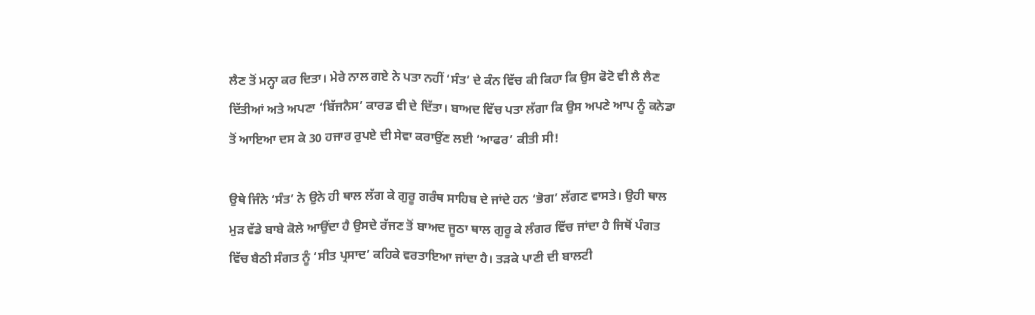ਲੈਣ ਤੋਂ ਮਨ੍ਹਾ ਕਰ ਦਿਤਾ। ਮੇਰੇ ਨਾਲ ਗਏ ਨੇ ਪਤਾ ਨਹੀਂ ‘ਸੰਤ’ ਦੇ ਕੰਨ ਵਿੱਚ ਕੀ ਕਿਹਾ ਕਿ ਉਸ ਫੋਟੋ ਵੀ ਲੈ ਲੈਣ ਦਿੱਤੀਆਂ ਅਤੇ ਅਪਣਾ ‘ਬਿੱਜਨੈਸ’ ਕਾਰਡ ਵੀ ਦੇ ਦਿੱਤਾ। ਬਾਅਦ ਵਿੱਚ ਪਤਾ ਲੱਗਾ ਕਿ ਉਸ ਅਪਣੇ ਆਪ ਨੂੰ ਕਨੇਡਾ ਤੋਂ ਆਇਆ ਦਸ ਕੇ 30 ਹਜਾਰ ਰੁਪਏ ਦੀ ਸੇਵਾ ਕਰਾਉਂਣ ਲਈ ‘ਆਫਰ’ ਕੀਤੀ ਸੀ!

ਉਥੇ ਜਿੰਨੇ ‘ਸੰਤ’ ਨੇ ਉਨੇ ਹੀ ਥਾਲ ਲੱਗ ਕੇ ਗੁਰੂ ਗਰੰਥ ਸਾਹਿਬ ਦੇ ਜਾਂਦੇ ਹਨ ‘ਭੋਗ’ ਲੱਗਣ ਵਾਸਤੇ। ਉਹੀ ਥਾਲ ਮੁੜ ਵੱਡੇ ਬਾਬੇ ਕੋਲੇ ਆਉਂਦਾ ਹੈ ਉਸਦੇ ਰੱਜਣ ਤੋਂ ਬਾਅਦ ਜੂਠਾ ਥਾਲ ਗੁਰੂ ਕੇ ਲੰਗਰ ਵਿੱਚ ਜਾਂਦਾ ਹੈ ਜਿਥੋਂ ਪੰਗਤ ਵਿੱਚ ਬੈਠੀ ਸੰਗਤ ਨੂੰ ‘ਸੀਤ ਪ੍ਰਸਾਦ’ ਕਹਿਕੇ ਵਰਤਾਇਆ ਜਾਂਦਾ ਹੈ। ਤੜਕੇ ਪਾਣੀ ਦੀ ਬਾਲਟੀ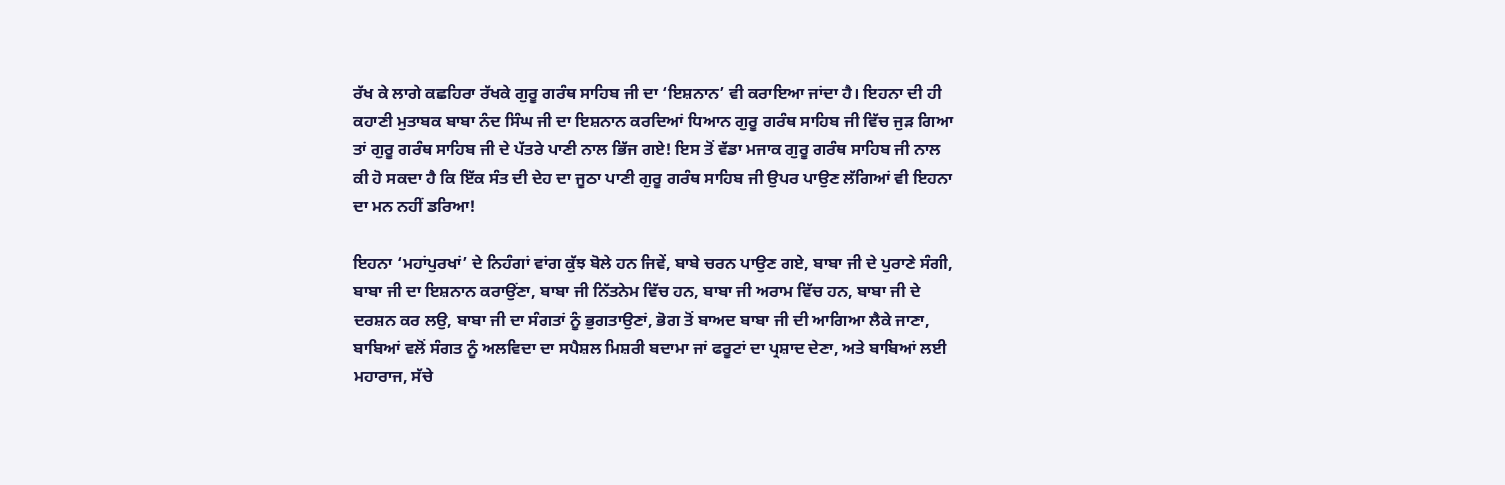ਰੱਖ ਕੇ ਲਾਗੇ ਕਛਹਿਰਾ ਰੱਖਕੇ ਗੁਰੂ ਗਰੰਥ ਸਾਹਿਬ ਜੀ ਦਾ ‘ਇਸ਼ਨਾਨ’ ਵੀ ਕਰਾਇਆ ਜਾਂਦਾ ਹੈ। ਇਹਨਾ ਦੀ ਹੀ ਕਹਾਣੀ ਮੁਤਾਬਕ ਬਾਬਾ ਨੰਦ ਸਿੰਘ ਜੀ ਦਾ ਇਸ਼ਨਾਨ ਕਰਦਿਆਂ ਧਿਆਨ ਗੁਰੂ ਗਰੰਥ ਸਾਹਿਬ ਜੀ ਵਿੱਚ ਜੁੜ ਗਿਆ ਤਾਂ ਗੁਰੂ ਗਰੰਥ ਸਾਹਿਬ ਜੀ ਦੇ ਪੱਤਰੇ ਪਾਣੀ ਨਾਲ ਭਿੱਜ ਗਏ! ਇਸ ਤੋਂ ਵੱਡਾ ਮਜਾਕ ਗੁਰੂ ਗਰੰਥ ਸਾਹਿਬ ਜੀ ਨਾਲ ਕੀ ਹੋ ਸਕਦਾ ਹੈ ਕਿ ਇੱਕ ਸੰਤ ਦੀ ਦੇਹ ਦਾ ਜੂਠਾ ਪਾਣੀ ਗੁਰੂ ਗਰੰਥ ਸਾਹਿਬ ਜੀ ਉਪਰ ਪਾਉਣ ਲੱਗਿਆਂ ਵੀ ਇਹਨਾ ਦਾ ਮਨ ਨਹੀਂ ਡਰਿਆ!

ਇਹਨਾ ‘ਮਹਾਂਪੁਰਖਾਂ’ ਦੇ ਨਿਹੰਗਾਂ ਵਾਂਗ ਕੁੱਝ ਬੋਲੇ ਹਨ ਜਿਵੇਂ, ਬਾਬੇ ਚਰਨ ਪਾਉਣ ਗਏ, ਬਾਬਾ ਜੀ ਦੇ ਪੁਰਾਣੇ ਸੰਗੀ, ਬਾਬਾ ਜੀ ਦਾ ਇਸ਼ਨਾਨ ਕਰਾਉਂਣਾ, ਬਾਬਾ ਜੀ ਨਿੱਤਨੇਮ ਵਿੱਚ ਹਨ, ਬਾਬਾ ਜੀ ਅਰਾਮ ਵਿੱਚ ਹਨ, ਬਾਬਾ ਜੀ ਦੇ ਦਰਸ਼ਨ ਕਰ ਲਉ, ਬਾਬਾ ਜੀ ਦਾ ਸੰਗਤਾਂ ਨੂੰ ਭੁਗਤਾਉਣਾਂ, ਭੋਗ ਤੋਂ ਬਾਅਦ ਬਾਬਾ ਜੀ ਦੀ ਆਗਿਆ ਲੈਕੇ ਜਾਣਾ, ਬਾਬਿਆਂ ਵਲੋਂ ਸੰਗਤ ਨੂੰ ਅਲਵਿਦਾ ਦਾ ਸਪੈਸ਼ਲ ਮਿਸ਼ਰੀ ਬਦਾਮਾ ਜਾਂ ਫਰੂਟਾਂ ਦਾ ਪ੍ਰਸ਼ਾਦ ਦੇਣਾ, ਅਤੇ ਬਾਬਿਆਂ ਲਈ ਮਹਾਰਾਜ, ਸੱਚੇ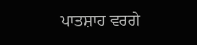ਪਾਤਸ਼ਾਹ ਵਰਗੇ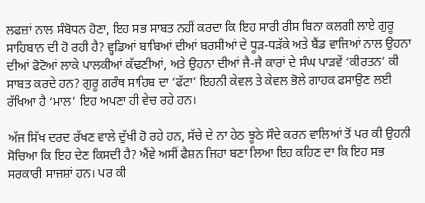ਲਫਜ਼ਾਂ ਨਾਲ ਸੰਬੋਧਨ ਹੋਣਾ, ਇਹ ਸਭ ਸਾਬਤ ਨਹੀਂ ਕਰਦਾ ਕਿ ਇਹ ਸਾਰੀ ਰੀਸ ਬਿਨਾ ਕਲਗੀ ਲਾਏ ਗੁਰੂ ਸਾਹਿਬਾਨ ਦੀ ਹੋ ਰਹੀ ਹੈ? ਵ੍ਹਡਿਆਂ ਬਾਬਿਆਂ ਦੀਆਂ ਬਰਸੀਆਂ ਦੇ ਧੂੜ-ਧੜੱਕੇ ਅਤੇ ਬੈਂਡ ਵਾਜਿਆਂ ਨਾਲ ਉਹਨਾ ਦੀਆਂ ਫੋਟੋਆਂ ਲਾਕੇ ਪਾਲਕੀਆਂ ਕੱਢਣੀਆਂ, ਅਤੇ ਉਹਨਾ ਦੀਆਂ ਜੈ-ਜੈ ਕਾਰਾਂ ਦੇ ਸੰਘ ਪਾੜਵੇਂ ‘ਕੀਰਤਨ’ ਕੀ ਸਾਬਤ ਕਰਦੇ ਹਨ? ਗੁਰੂ ਗਰੰਥ ਸਾਹਿਬ ਦਾ ‘ਫੱਟਾ’ ਇਹਨੀ ਕੇਵਲ ਤੇ ਕੇਵਲ ਭੋਲੇ ਗਾਹਕ ਫਸਾਉਣ ਲਈ ਰੱਖਿਆ ਹੈ ‘ਮਾਲ’ ਇਹ ਅਪਣਾ ਹੀ ਵੇਚ ਰਹੇ ਹਨ।

ਅੱਜ ਸਿੱਖ ਦਰਦ ਰੱਖਣ ਵਾਲੇ ਦੁੱਖੀ ਹੋ ਰਹੇ ਹਨ, ਸੱਚੇ ਦੇ ਨਾ ਹੇਠ ਝੂਠੇ ਸੌਦੇ ਕਰਨ ਵਾਲਿਆਂ ਤੋਂ ਪਰ ਕੀ ਉਹਨੀ ਸੋਚਿਆ ਕਿ ਇਹ ਦੇਣ ਕਿਸਦੀ ਹੈ? ਐਂਵੇ ਅਸੀਂ ਫੈਸ਼ਨ ਜਿਹਾ ਬਣਾ ਲਿਆ ਇਹ ਕਹਿਣ ਦਾ ਕਿ ਇਹ ਸਭ ਸਰਕਾਰੀ ਸਾਜਸ਼ਾਂ ਹਨ। ਪਰ ਕੀ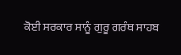ਕੋਈ ਸਰਕਾਰ ਸਾਨੂੰ ਗੁਰੂ ਗਰੰਥ ਸਾਹਬ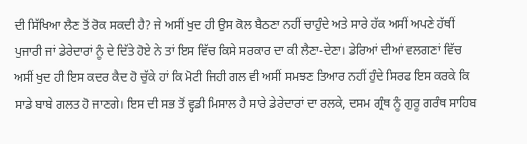ਦੀ ਸਿੱਖਿਆ ਲੈਣ ਤੋਂ ਰੋਕ ਸਕਦੀ ਹੈ? ਜੇ ਅਸੀਂ ਖੁਦ ਹੀ ਉਸ ਕੋਲ ਬੈਠਣਾ ਨਹੀਂ ਚਾਹੁੰਦੇ ਅਤੇ ਸਾਰੇ ਹੱਕ ਅਸੀਂ ਅਪਣੇ ਹੱਥੀਂ ਪੁਜਾਰੀ ਜਾਂ ਡੇਰੇਦਾਰਾਂ ਨੂੰ ਦੇ ਦਿੱਤੇ ਹੋਏ ਨੇ ਤਾਂ ਇਸ ਵਿੱਚ ਕਿਸੇ ਸਰਕਾਰ ਦਾ ਕੀ ਲੈਣਾ-ਦੇਣਾ। ਡੇਰਿਆਂ ਦੀਆਂ ਵਲਗਣਾਂ ਵਿੱਚ ਅਸੀਂ ਖੁਦ ਹੀ ਇਸ ਕਦਰ ਕੈਦ ਹੋ ਚੁੱਕੇ ਹਾਂ ਕਿ ਮੋਟੀ ਜਿਹੀ ਗਲ ਵੀ ਅਸੀਂ ਸਮਝਣ ਤਿਆਰ ਨਹੀਂ ਹੁੰਦੇ ਸਿਰਫ ਇਸ ਕਰਕੇ ਕਿ ਸਾਡੇ ਬਾਬੇ ਗਲਤ ਹੋ ਜਾਣਗੇ। ਇਸ ਦੀ ਸਭ ਤੋਂ ਵ੍ਹਡੀ ਮਿਸਾਲ ਹੈ ਸਾਰੇ ਡੇਰੇਦਾਰਾਂ ਦਾ ਰਲਕੇ, ਦਸਮ ਗ੍ਰੰਥ ਨੂੰ ਗੁਰੂ ਗਰੰਥ ਸਾਹਿਬ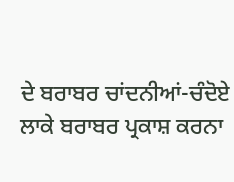ਦੇ ਬਰਾਬਰ ਚਾਂਦਨੀਆਂ-ਚੰਦੋਏ ਲਾਕੇ ਬਰਾਬਰ ਪ੍ਰਕਾਸ਼ ਕਰਨਾ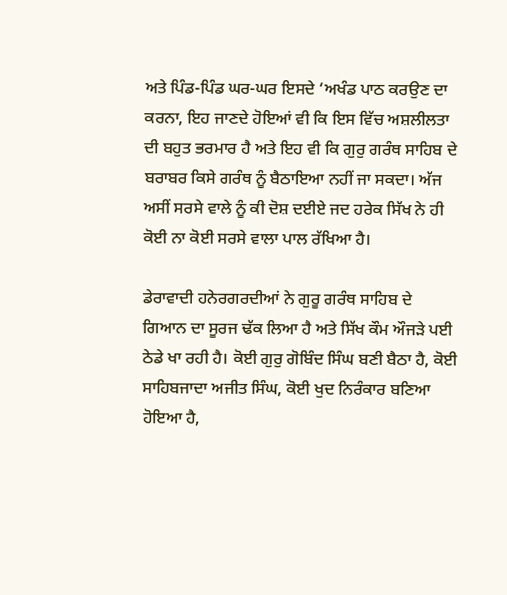ਅਤੇ ਪਿੰਡ-ਪਿੰਡ ਘਰ-ਘਰ ਇਸਦੇ ‘ਅਖੰਡ ਪਾਠ ਕਰਉਣ ਦਾ ਕਰਨਾ, ਇਹ ਜਾਣਦੇ ਹੋਇਆਂ ਵੀ ਕਿ ਇਸ ਵਿੱਚ ਅਸ਼ਲੀਲਤਾ ਦੀ ਬਹੁਤ ਭਰਮਾਰ ਹੈ ਅਤੇ ਇਹ ਵੀ ਕਿ ਗੁਰੁ ਗਰੰਥ ਸਾਹਿਬ ਦੇ ਬਰਾਬਰ ਕਿਸੇ ਗਰੰਥ ਨੂੰ ਬੈਠਾਇਆ ਨਹੀਂ ਜਾ ਸਕਦਾ। ਅੱਜ ਅਸੀਂ ਸਰਸੇ ਵਾਲੇ ਨੂੰ ਕੀ ਦੋਸ਼ ਦਈਏ ਜਦ ਹਰੇਕ ਸਿੱਖ ਨੇ ਹੀ ਕੋਈ ਨਾ ਕੋਈ ਸਰਸੇ ਵਾਲਾ ਪਾਲ ਰੱਖਿਆ ਹੈ।

ਡੇਰਾਵਾਦੀ ਹਨੇਰਗਰਦੀਆਂ ਨੇ ਗੁਰੂ ਗਰੰਥ ਸਾਹਿਬ ਦੇ ਗਿਆਨ ਦਾ ਸੂਰਜ ਢੱਕ ਲਿਆ ਹੈ ਅਤੇ ਸਿੱਖ ਕੌਮ ਔਜੜੇ ਪਈ ਠੇਡੇ ਖਾ ਰਹੀ ਹੈ। ਕੋਈ ਗੁਰੁ ਗੋਬਿੰਦ ਸਿੰਘ ਬਣੀ ਬੈਠਾ ਹੈ, ਕੋਈ ਸਾਹਿਬਜਾਦਾ ਅਜੀਤ ਸਿੰਘ, ਕੋਈ ਖੁਦ ਨਿਰੰਕਾਰ ਬਣਿਆ ਹੋਇਆ ਹੈ,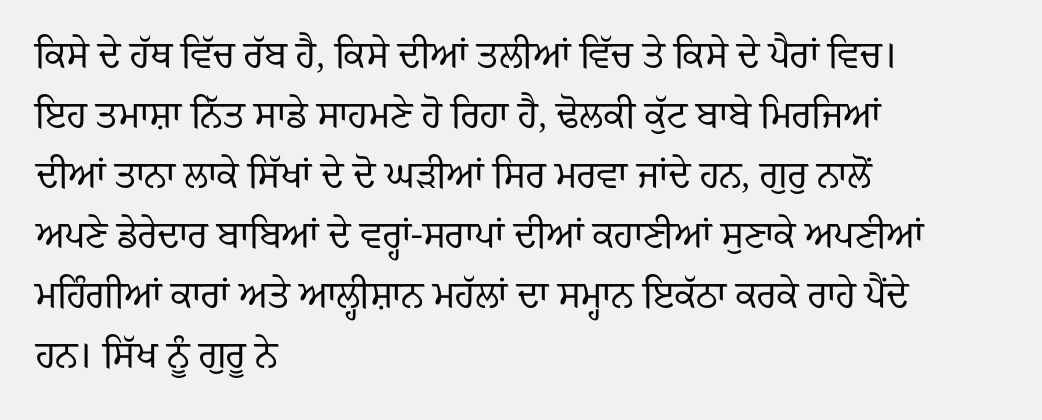ਕਿਸੇ ਦੇ ਹੱਥ ਵਿੱਚ ਰੱਬ ਹੈ, ਕਿਸੇ ਦੀਆਂ ਤਲੀਆਂ ਵਿੱਚ ਤੇ ਕਿਸੇ ਦੇ ਪੈਰਾਂ ਵਿਚ। ਇਹ ਤਮਾਸ਼ਾ ਨਿੱਤ ਸਾਡੇ ਸਾਹਮਣੇ ਹੋ ਰਿਹਾ ਹੈ, ਢੋਲਕੀ ਕੁੱਟ ਬਾਬੇ ਮਿਰਜਿਆਂ ਦੀਆਂ ਤਾਨਾ ਲਾਕੇ ਸਿੱਖਾਂ ਦੇ ਦੋ ਘੜੀਆਂ ਸਿਰ ਮਰਵਾ ਜਾਂਦੇ ਹਨ, ਗੁਰੁ ਨਾਲੋਂ ਅਪਣੇ ਡੇਰੇਦਾਰ ਬਾਬਿਆਂ ਦੇ ਵਰ੍ਹਾਂ-ਸਰਾਪਾਂ ਦੀਆਂ ਕਹਾਣੀਆਂ ਸੁਣਾਕੇ ਅਪਣੀਆਂ ਮਹਿੰਗੀਆਂ ਕਾਰਾਂ ਅਤੇ ਆਲ੍ਹੀਸ਼ਾਨ ਮਹੱਲਾਂ ਦਾ ਸਮ੍ਹਾਨ ਇਕੱਠਾ ਕਰਕੇ ਰਾਹੇ ਪੈਂਦੇ ਹਨ। ਸਿੱਖ ਨੂੰ ਗੁਰੂ ਨੇ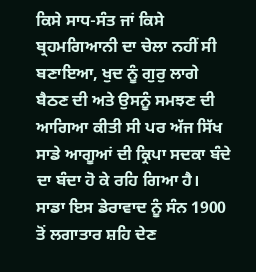ਕਿਸੇ ਸਾਧ-ਸੰਤ ਜਾਂ ਕਿਸੇ ਬ੍ਰਹਮਗਿਆਨੀ ਦਾ ਚੇਲਾ ਨਹੀਂ ਸੀ ਬਣਾਇਆ, ਖੁਦ ਨੂੰ ਗੁਰੁ ਲਾਗੇ ਬੈਠਣ ਦੀ ਅਤੇ ਉਸਨੂੰ ਸਮਝਣ ਦੀ ਆਗਿਆ ਕੀਤੀ ਸੀ ਪਰ ਅੱਜ ਸਿੱਖ ਸਾਡੇ ਆਗੂਆਂ ਦੀ ਕ੍ਰਿਪਾ ਸਦਕਾ ਬੰਦੇ ਦਾ ਬੰਦਾ ਹੋ ਕੇ ਰਹਿ ਗਿਆ ਹੈ। ਸਾਡਾ ਇਸ ਡੇਰਾਵਾਦ ਨੂੰ ਸੰਨ 1900 ਤੋਂ ਲਗਾਤਾਰ ਸ਼ਹਿ ਦੇਣ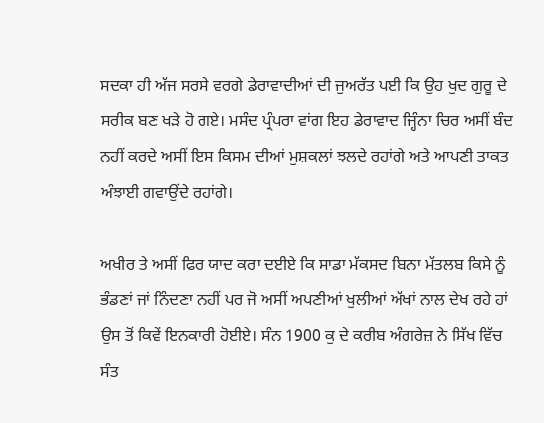ਸਦਕਾ ਹੀ ਅੱਜ ਸਰਸੇ ਵਰਗੇ ਡੇਰਾਵਾਦੀਆਂ ਦੀ ਜੁਅਰੱਤ ਪਈ ਕਿ ਉਹ ਖੁਦ ਗੁਰੂ ਦੇ ਸਰੀਕ ਬਣ ਖੜੇ ਹੋ ਗਏ। ਮਸੰਦ ਪ੍ਰੰਪਰਾ ਵਾਂਗ ਇਹ ਡੇਰਾਵਾਦ ਜ੍ਹਿੰਨਾ ਚਿਰ ਅਸੀਂ ਬੰਦ ਨਹੀਂ ਕਰਦੇ ਅਸੀਂ ਇਸ ਕਿਸਮ ਦੀਆਂ ਮੁਸ਼ਕਲਾਂ ਝਲਦੇ ਰਹਾਂਗੇ ਅਤੇ ਆਪਣੀ ਤਾਕਤ ਅੰਝਾਈ ਗਵਾਉਂਦੇ ਰਹਾਂਗੇ।

ਅਖੀਰ ਤੇ ਅਸੀਂ ਫਿਰ ਯਾਦ ਕਰਾ ਦਈਏ ਕਿ ਸਾਡਾ ਮੱਕਸਦ ਬਿਨਾ ਮੱਤਲਬ ਕਿਸੇ ਨੂੰ ਭੰਡਣਾਂ ਜਾਂ ਨਿੰਦਣਾ ਨਹੀਂ ਪਰ ਜੋ ਅਸੀਂ ਅਪਣੀਆਂ ਖੁਲੀਆਂ ਅੱਖਾਂ ਨਾਲ ਦੇਖ ਰਹੇ ਹਾਂ ਉਸ ਤੋਂ ਕਿਵੇਂ ਇਨਕਾਰੀ ਹੋਈਏ। ਸੰਨ 1900 ਕੁ ਦੇ ਕਰੀਬ ਅੰਗਰੇਜ਼ ਨੇ ਸਿੱਖ ਵਿੱਚ ਸੰਤ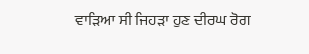ਵਾੜਿਆ ਸੀ ਜਿਹੜਾ ਹੁਣ ਦੀਰਘ ਰੋਗ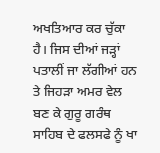ਅਖਤਿਆਰ ਕਰ ਚੁੱਕਾ ਹੈ। ਜਿਸ ਦੀਆਂ ਜੜ੍ਹਾਂ ਪਤਾਲੀਂ ਜਾ ਲੱਗੀਆਂ ਹਨ ਤੇ ਜਿਹੜਾ ਅਮਰ ਵੇਲ ਬਣ ਕੇ ਗੁਰੂ ਗਰੰਥ ਸਾਹਿਬ ਦੇ ਫਲਸਫੇ ਨੂੰ ਖਾ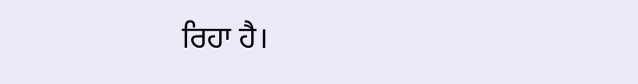ਰਿਹਾ ਹੈ।